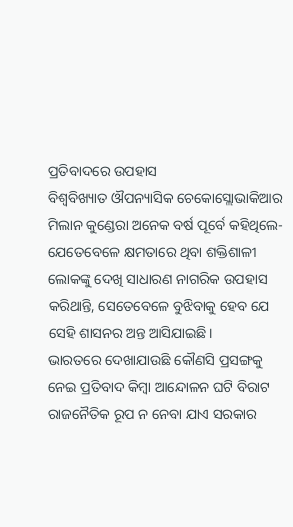ପ୍ରତିବାଦରେ ଉପହାସ
ବିଶ୍ୱବିଖ୍ୟାତ ଔପନ୍ୟାସିକ ଚେକୋସ୍ଲୋଭାକିଆର ମିଲାନ କୁଣ୍ଡେରା ଅନେକ ବର୍ଷ ପୂର୍ବେ କହିଥିଲେ- ଯେତେବେଳେ କ୍ଷମତାରେ ଥିବା ଶକ୍ତିଶାଳୀ ଲୋକଙ୍କୁ ଦେଖି ସାଧାରଣ ନାଗରିକ ଉପହାସ କରିଥାନ୍ତି, ସେତେବେଳେ ବୁଝିବାକୁ ହେବ ଯେ ସେହି ଶାସନର ଅନ୍ତ ଆସିଯାଇଛି।
ଭାରତରେ ଦେଖାଯାଉଛି କୌଣସି ପ୍ରସଙ୍ଗକୁ ନେଇ ପ୍ରତିବାଦ କିମ୍ବା ଆନ୍ଦୋଳନ ଘଟି ବିରାଟ ରାଜନୈତିକ ରୂପ ନ ନେବା ଯାଏ ସରକାର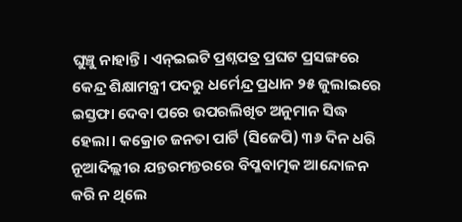ଘୁଞ୍ଚୁ ନାହାନ୍ତି। ଏନ୍ଇଇଟି ପ୍ରଶ୍ନପତ୍ର ପ୍ରଘଟ ପ୍ରସଙ୍ଗରେ କେନ୍ଦ୍ର ଶିକ୍ଷାମନ୍ତ୍ରୀ ପଦରୁ ଧର୍ମେନ୍ଦ୍ର ପ୍ରଧାନ ୨୫ ଜୁଲାଇରେ ଇସ୍ତଫା ଦେବା ପରେ ଉପରଲିଖିତ ଅନୁମାନ ସିଦ୍ଧ ହେଲା। କକ୍ରୋଚ ଜନତା ପାର୍ଟି (ସିଜେପି) ୩୬ ଦିନ ଧରି ନୂଆଦିଲ୍ଲୀର ଯନ୍ତରମନ୍ତରରେ ବିପ୍ଳବାତ୍ମକ ଆନ୍ଦୋଳନ କରି ନ ଥିଲେ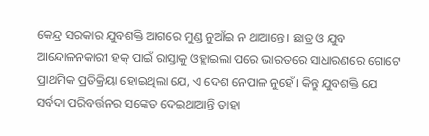କେନ୍ଦ୍ର ସରକାର ଯୁବଶକ୍ତି ଆଗରେ ମୁଣ୍ଡ ନୁଆଁଇ ନ ଥାଆନ୍ତେ। ଛାତ୍ର ଓ ଯୁବ ଆନ୍ଦୋଳନକାରୀ ହକ୍ ପାଇଁ ରାସ୍ତାକୁ ଓହ୍ଲାଇଲା ପରେ ଭାରତରେ ସାଧାରଣରେ ଗୋଟେ ପ୍ରାଥମିକ ପ୍ରତିକ୍ରିୟା ହୋଇଥିଲା ଯେ, ଏ ଦେଶ ନେପାଳ ନୁହେଁ। କିନ୍ତୁ ଯୁବଶକ୍ତି ଯେ ସର୍ବଦା ପରିବର୍ତ୍ତନର ସଙ୍କେତ ଦେଇଥାଆନ୍ତି ତାହା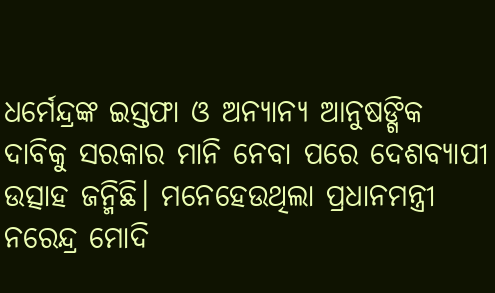ଧର୍ମେନ୍ଦ୍ରଙ୍କ ଇସ୍ତଫା ଓ ଅନ୍ୟାନ୍ୟ ଆନୁଷଙ୍ଗିକ ଦାବିକୁ ସରକାର ମାନି ନେବା ପରେ ଦେଶବ୍ୟାପୀ ଉତ୍ସାହ ଜନ୍ମିଛି। ମନେହେଉଥିଲା ପ୍ରଧାନମନ୍ତ୍ରୀ ନରେନ୍ଦ୍ର ମୋଦି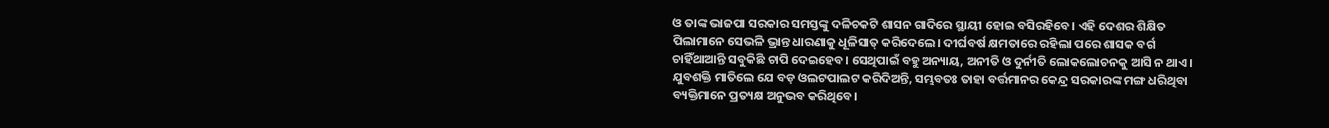ଓ ତାଙ୍କ ଭାଜପା ସରକାର ସମସ୍ତଙ୍କୁ ଦଳିଚକଟି ଶାସନ ଗାଦିରେ ସ୍ଥାୟୀ ହୋଇ ବସିରହିବେ। ଏହି ଦେଶର ଶିକ୍ଷିତ ପିଲାମାନେ ସେଭଳି ଭ୍ରାନ୍ତ ଧାରଣାକୁ ଧୂଳିସାତ୍ କରିଦେଲେ। ଦୀର୍ଘବର୍ଷ କ୍ଷମତାରେ ରହିଲା ପରେ ଶାସକ ବର୍ଗ ଚାହିଁଥାଆନ୍ତି ସବୁକିଛି ଚାପି ଦେଇହେବ। ସେଥିପାଇଁ ବହୁ ଅନ୍ୟାୟ, ଅନୀତି ଓ ଦୁର୍ନୀତି ଲୋକଲୋଚନକୁ ଆସି ନ ଥାଏ। ଯୁବଶକ୍ତି ମାତିଲେ ଯେ ବଡ଼ ଓଲଟପାଲଟ କରିଦିଅନ୍ତି, ସମ୍ଭବତଃ ତାହା ବର୍ତ୍ତମାନର କେନ୍ଦ୍ର ସରକାରଙ୍କ ମଙ୍ଗ ଧରିଥିବା ବ୍ୟକ୍ତିମାନେ ପ୍ରତ୍ୟକ୍ଷ ଅନୁଭବ କରିଥିବେ।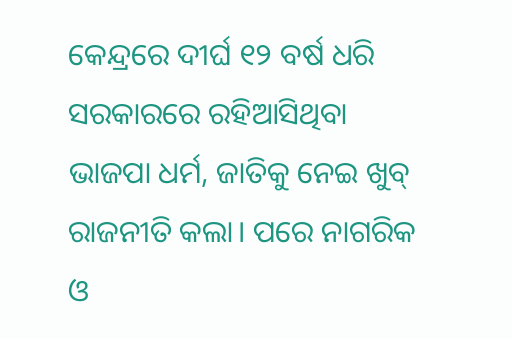କେନ୍ଦ୍ରରେ ଦୀର୍ଘ ୧୨ ବର୍ଷ ଧରି ସରକାରରେ ରହିଆସିଥିବା ଭାଜପା ଧର୍ମ, ଜାତିକୁ ନେଇ ଖୁବ୍ ରାଜନୀତି କଲା। ପରେ ନାଗରିକ ଓ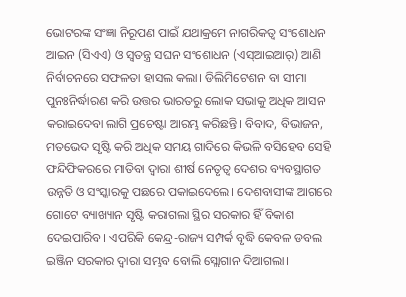ଭୋଟରଙ୍କ ସଂଜ୍ଞା ନିରୂପଣ ପାଇଁ ଯଥାକ୍ରମେ ନାଗରିକତ୍ୱ ସଂଶୋଧନ ଆଇନ (ସିଏଏ) ଓ ସ୍ବତନ୍ତ୍ର ସଘନ ସଂଶୋଧନ (ଏସ୍ଆଇଆର୍) ଆଣି ନିର୍ବାଚନରେ ସଫଳତା ହାସଲ କଲା। ଡିଲିମିଟେଶନ ବା ସୀମା ପୁନଃନିର୍ଦ୍ଧାରଣ କରି ଉତ୍ତର ଭାରତରୁ ଲୋକ ସଭାକୁ ଅଧିକ ଆସନ କରାଇଦେବା ଲାଗି ପ୍ରଚେଷ୍ଟା ଆରମ୍ଭ କରିଛନ୍ତି। ବିବାଦ, ବିଭାଜନ, ମତଭେଦ ସୃଷ୍ଟି କରି ଅଧିକ ସମୟ ଗାଦିରେ କିଭଳି ବସିହେବ ସେହି ଫନ୍ଦିଫିକରରେ ମାତିବା ଦ୍ୱାରା ଶୀର୍ଷ ନେତୃତ୍ୱ ଦେଶର ବ୍ୟବସ୍ଥାଗତ ଉନ୍ନତି ଓ ସଂସ୍କାରକୁ ପଛରେ ପକାଇଦେଲେ। ଦେଶବାସୀଙ୍କ ଆଗରେ ଗୋଟେ ବ୍ୟାଖ୍ୟାନ ସୃଷ୍ଟି କରାଗଲା ସ୍ଥିର ସରକାର ହିଁ ବିକାଶ ଦେଇପାରିବ। ଏପରିକି କେନ୍ଦ୍ର-ରାଜ୍ୟ ସମ୍ପର୍କ ବୃଦ୍ଧି କେବଳ ଡବଲ ଇଞ୍ଜିନ ସରକାର ଦ୍ୱାରା ସମ୍ଭବ ବୋଲି ସ୍ଲୋଗାନ ଦିଆଗଲା।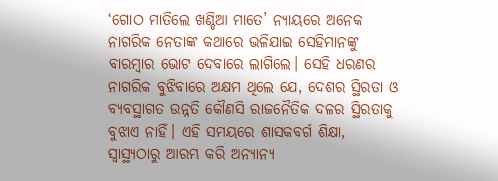‘ଗୋଠ ମାତିଲେ ଖଣ୍ଡିଆ ମାତେ’ ନ୍ୟାୟରେ ଅନେକ ନାଗରିକ ନେତାଙ୍କ କଥାରେ ଭଳିଯାଇ ସେହିମାନଙ୍କୁ ବାରମ୍ବାର ଭୋଟ ଦେବାରେ ଲାଗିଲେ। ସେହି ଧରଣର ନାଗରିକ ବୁଝିବାରେ ଅକ୍ଷମ ଥିଲେ ଯେ, ଦେଶର ସ୍ଥିରତା ଓ ବ୍ୟବସ୍ଥାଗତ ଉନ୍ନତି କୌଣସି ରାଜନୈତିକ ଦଳର ସ୍ଥିରତାକୁ ବୁଝାଏ ନାହିଁ। ଏହି ସମୟରେ ଶାସକବର୍ଗ ଶିକ୍ଷା, ସ୍ବାସ୍ଥ୍ୟଠାରୁ ଆରମ୍ଭ କରି ଅନ୍ୟାନ୍ୟ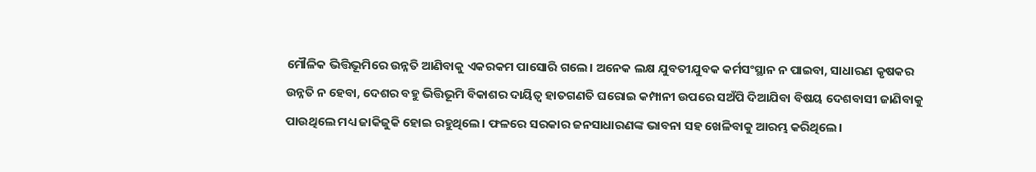ମୌଳିକ ଭିତ୍ତିଭୂମିରେ ଉନ୍ନତି ଆଣିବାକୁ ଏକରକମ ପାସୋରି ଗଲେ। ଅନେକ ଲକ୍ଷ ଯୁବତୀଯୁବକ କର୍ମସଂସ୍ଥାନ ନ ପାଇବା, ସାଧାରଣ କୃଷକର ଉନ୍ନତି ନ ହେବା, ଦେଶର ବହୁ ଭିତ୍ତିଭୂମି ବିକାଶର ଦାୟିତ୍ୱ ହାତଗଣତି ଘରୋଇ କମ୍ପାନୀ ଉପରେ ସଅଁପି ଦିଆଯିବା ବିଷୟ ଦେଶବାସୀ ଜାଣିବାକୁ ପାଉଥିଲେ ମଧ୍ୟ ଜାକିଜୁକି ହୋଇ ରହୁଥିଲେ। ଫଳରେ ସରକାର ଜନସାଧାରଣଙ୍କ ଭାବନା ସହ ଖେଳିବାକୁ ଆରମ୍ଭ କରିଥିଲେ।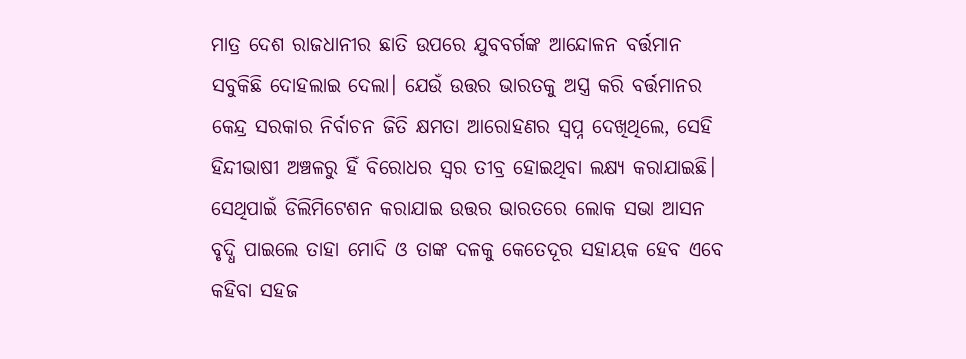ମାତ୍ର ଦେଶ ରାଜଧାନୀର ଛାତି ଉପରେ ଯୁବବର୍ଗଙ୍କ ଆନ୍ଦୋଳନ ବର୍ତ୍ତମାନ ସବୁକିଛି ଦୋହଲାଇ ଦେଲା। ଯେଉଁ ଉତ୍ତର ଭାରତକୁ ଅସ୍ତ୍ର କରି ବର୍ତ୍ତମାନର କେନ୍ଦ୍ର ସରକାର ନିର୍ବାଚନ ଜିତି କ୍ଷମତା ଆରୋହଣର ସ୍ବପ୍ନ ଦେଖିଥିଲେ, ସେହି ହିନ୍ଦୀଭାଷୀ ଅଞ୍ଚଳରୁ ହିଁ ବିରୋଧର ସ୍ବର ତୀବ୍ର ହୋଇଥିବା ଲକ୍ଷ୍ୟ କରାଯାଇଛି। ସେଥିପାଇଁ ଡିଲିମିଟେଶନ କରାଯାଇ ଉତ୍ତର ଭାରତରେ ଲୋକ ସଭା ଆସନ ବୃଦ୍ଧି ପାଇଲେ ତାହା ମୋଦି ଓ ତାଙ୍କ ଦଳକୁ କେତେଦୂର ସହାୟକ ହେବ ଏବେ କହିବା ସହଜ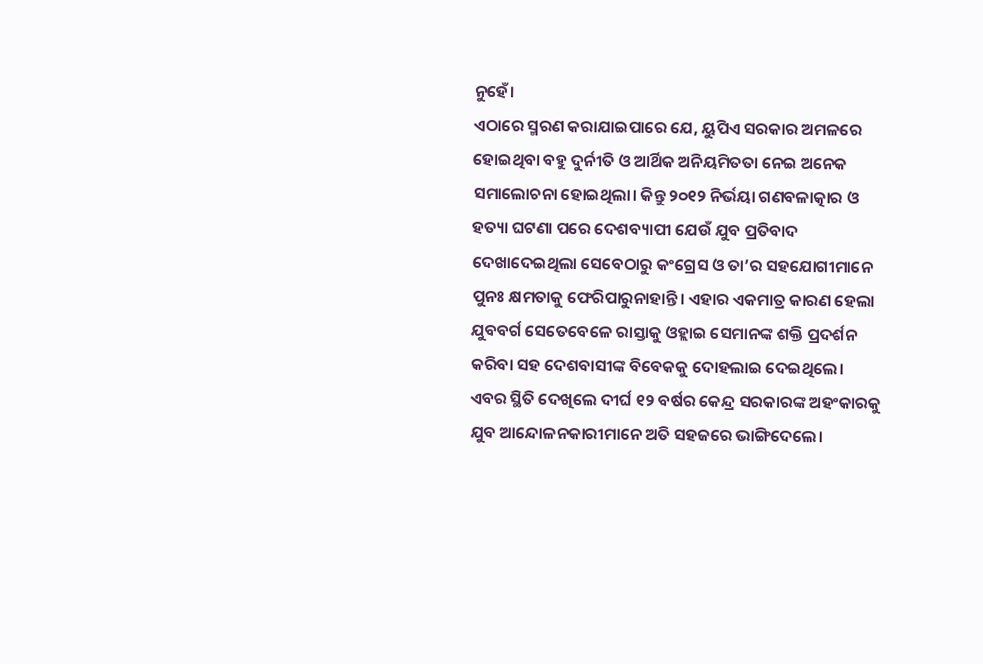ନୁହେଁ।
ଏଠାରେ ସ୍ମରଣ କରାଯାଇପାରେ ଯେ, ୟୁପିଏ ସରକାର ଅମଳରେ ହୋଇଥିବା ବହୁ ଦୁର୍ନୀତି ଓ ଆର୍ଥିକ ଅନିୟମିତତା ନେଇ ଅନେକ ସମାଲୋଚନା ହୋଇଥିଲା। କିନ୍ତୁ ୨୦୧୨ ନିର୍ଭୟା ଗଣବଳାତ୍କାର ଓ ହତ୍ୟା ଘଟଣା ପରେ ଦେଶବ୍ୟାପୀ ଯେଉଁ ଯୁବ ପ୍ରତିବାଦ ଦେଖାଦେଇଥିଲା ସେବେଠାରୁ କଂଗ୍ରେସ ଓ ତା’ର ସହଯୋଗୀମାନେ ପୁନଃ କ୍ଷମତାକୁ ଫେରିପାରୁନାହାନ୍ତି। ଏହାର ଏକମାତ୍ର କାରଣ ହେଲା ଯୁବବର୍ଗ ସେତେବେଳେ ରାସ୍ତାକୁ ଓହ୍ଲାଇ ସେମାନଙ୍କ ଶକ୍ତି ପ୍ରଦର୍ଶନ କରିବା ସହ ଦେଶବାସୀଙ୍କ ବିବେକକୁ ଦୋହଲାଇ ଦେଇଥିଲେ। ଏବର ସ୍ଥିତି ଦେଖିଲେ ଦୀର୍ଘ ୧୨ ବର୍ଷର କେନ୍ଦ୍ର ସରକାରଙ୍କ ଅହଂକାରକୁ ଯୁବ ଆନ୍ଦୋଳନକାରୀମାନେ ଅତି ସହଜରେ ଭାଙ୍ଗିଦେଲେ।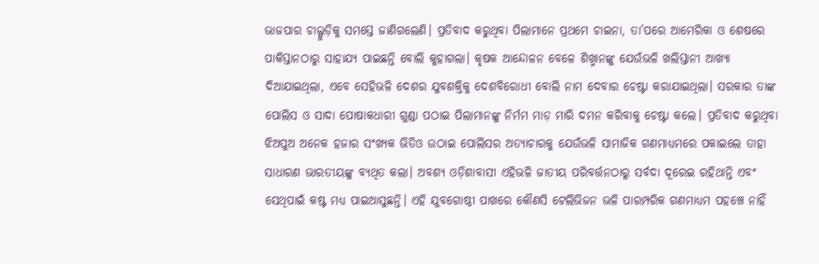ଭାଜପାର ଚାଲ୍ଗୁଡ଼ିକୁ ସମସ୍ତେ ଜାଣିଗଲେଣି। ପ୍ରତିବାଦ କରୁଥିବା ପିଲାମାନେ ପ୍ରଥମେ ଚାଇନା, ତା’ପରେ ଆମେରିକା ଓ ଶେଷରେ ପାକିସ୍ତାନଠାରୁ ସାହାଯ୍ୟ ପାଇଛନ୍ତି ବୋଲି କୁହାଗଲା। କୃଷକ ଆନ୍ଦୋଳନ ବେଳେ ଶିଖ୍ମାନଙ୍କୁ ଯେଉଁଭଳି ଖଲିସ୍ତାନୀ ଆଖ୍ୟା ଦିଆଯାଇଥିଲା, ଏବେ ସେହିଭଳି ଦେଶର ଯୁବଶକ୍ତିକୁ ଦେଶବିରୋଧୀ ବୋଲି ନାମ ଦେବାର ଚେଷ୍ଟା କରାଯାଇଥିଲା। ସରକାର ତାଙ୍କ ପୋଲିସ ଓ ସାଦା ପୋଷାକଧାରୀ ଗୁଣ୍ଡା ପଠାଇ ପିଲାମାନଙ୍କୁ ନିର୍ମମ ମାଡ଼ ମାରି ଦମନ କରିବାକୁ ଚେଷ୍ଟା କଲେ। ପ୍ରତିବାଦ କରୁଥିବା ଝିଅପୁଅ ଅନେକ ହଜାର ସଂଖ୍ୟକ ଭିଡିଓ ଉଠାଇ ପୋଲିସର ଅତ୍ୟାଚାରକୁ ଯେଉଁଭଳି ସାମାଜିକ ଗଣମାଧ୍ୟମରେ ପକାଇଲେ ତାହା ସାଧାରଣ ଭାରତୀୟଙ୍କୁ ବ୍ୟଥିତ କଲା। ଅବଶ୍ୟ ଓଡ଼ିଶାବାସୀ ଏହିଭଳି ଜାତୀୟ ପରିବର୍ତ୍ତନଠାରୁ ସର୍ବଦା ଦୂରେଇ ରହିଥାନ୍ତି ଏବଂ ସେଥିପାଇଁ କଷ୍ଟ ମଧ୍ୟ ପାଇଆସୁଛନ୍ତି। ଏହି ଯୁବଗୋଷ୍ଠୀ ପାଖରେ କୌଣସି ଟେଲିଭିଜନ ଭଳି ପାରମ୍ପରିକ ଗଣମାଧ୍ୟମ ପହଞ୍ଚେ ନାହିଁ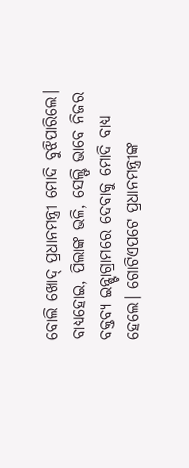ବୋଲି ଖୋଦ୍ ପ୍ରଧାନମନ୍ତ୍ରୀ ମୋଦି ବୁଝିପାରିଲେ। ବାଧ୍ୟହୋଇ, ପିଲାଙ୍କ ଭଳି, ସେଲ୍ଫି ଭାବେ ନିଜର ବକ୍ତବ୍ୟ ଇନ୍ଷ୍ଟାଗ୍ରାମରେ ଦେବାକୁ ମୋଦି ବାଧ୍ୟ ହେଲେ। ଗୋଟିଏପଟେ ପ୍ରଧାନମନ୍ତ୍ରୀଙ୍କ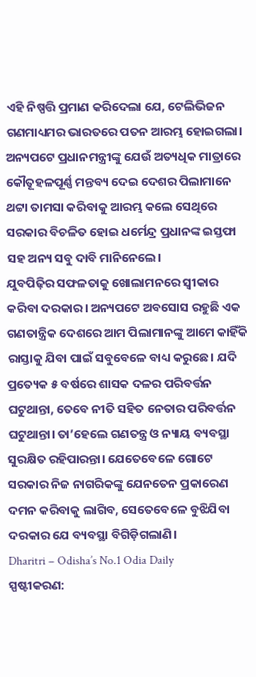ଏହି ନିଷ୍ପତ୍ତି ପ୍ରମାଣ କରିଦେଲା ଯେ, ଟେଲିଭିଜନ ଗଣମାଧ୍ୟମର ଭାରତରେ ପତନ ଆରମ୍ଭ ହୋଇଗଲା। ଅନ୍ୟପଟେ ପ୍ରଧାନମନ୍ତ୍ରୀଙ୍କୁ ଯେଉଁ ଅତ୍ୟଧିକ ମାତ୍ରାରେ କୌତୂହଳପୂର୍ଣ୍ଣ ମନ୍ତବ୍ୟ ଦେଇ ଦେଶର ପିଲାମାନେ ଥଟ୍ଟା ତାମସା କରିବାକୁ ଆରମ୍ଭ କଲେ ସେଥିରେ ସରକାର ବିଚଳିତ ହୋଇ ଧର୍ମେନ୍ଦ୍ର ପ୍ରଧାନଙ୍କ ଇସ୍ତଫା ସହ ଅନ୍ୟ ସବୁ ଦାବି ମାନିନେଲେ।
ଯୁବପିଢ଼ିର ସଫଳତାକୁ ଖୋଲାମନରେ ସ୍ବୀକାର କରିବା ଦରକାର। ଅନ୍ୟପଟେ ଅବସୋସ ରହୁଛି ଏକ ଗଣତାନ୍ତ୍ରିକ ଦେଶରେ ଆମ ପିଲାମାନଙ୍କୁ ଆମେ କାହିଁକି ରାସ୍ତାକୁ ଯିବା ପାଇଁ ସବୁବେଳେ ବାଧ୍ୟ କରୁଛେ। ଯଦି ପ୍ରତ୍ୟେକ ୫ ବର୍ଷରେ ଶାସକ ଦଳର ପରିବର୍ତ୍ତନ ଘଟୁଥାନ୍ତା, ତେବେ ନୀତି ସହିତ ନେତାର ପରିବର୍ତ୍ତନ ଘଟୁଥାନ୍ତା। ତା’ହେଲେ ଗଣତନ୍ତ୍ର ଓ ନ୍ୟାୟ ବ୍ୟବସ୍ଥା ସୁରକ୍ଷିତ ରହିପାରନ୍ତା। ଯେତେବେଳେ ଗୋଟେ ସରକାର ନିଜ ନାଗରିକଙ୍କୁ ଯେନତେନ ପ୍ରକାରେଣ ଦମନ କରିବାକୁ ଲାଗିବ, ସେତେବେଳେ ବୁଝିଯିବା ଦରକାର ଯେ ବ୍ୟବସ୍ଥା ବିଗିଡ଼ିଗଲାଣି।
Dharitri – Odisha’s No.1 Odia Daily
ସ୍ପଷ୍ଟୀକରଣ: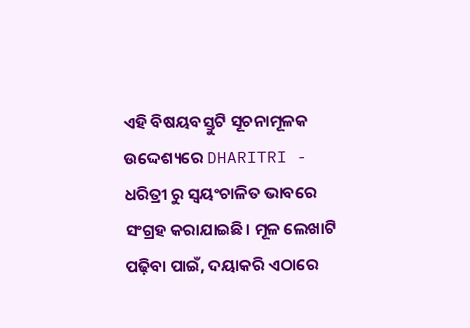ଏହି ବିଷୟବସ୍ତୁଟି ସୂଚନାମୂଳକ ଉଦ୍ଦେଶ୍ୟରେ DHARITRI - ଧରିତ୍ରୀ ରୁ ସ୍ୱୟଂଚାଳିତ ଭାବରେ ସଂଗ୍ରହ କରାଯାଇଛି। ମୂଳ ଲେଖାଟି ପଢ଼ିବା ପାଇଁ, ଦୟାକରି ଏଠାରେ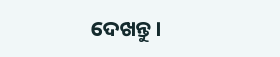ଦେଖନ୍ତୁ।